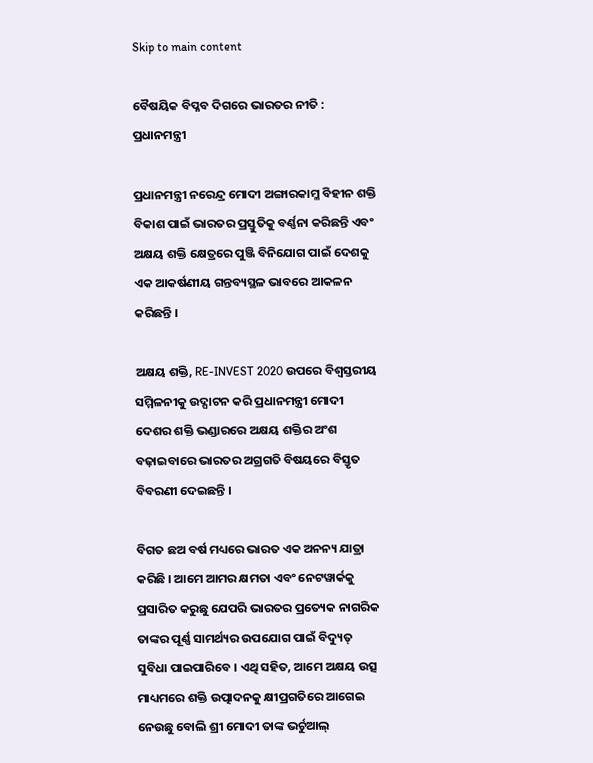Skip to main content

ବୈଷୟିକ ବିପ୍ଳବ ଦିଗରେ ଭାରତର ନୀତି : ପ୍ରଧାନମନ୍ତ୍ରୀ

ପ୍ରଧାନମନ୍ତ୍ରୀ ନରେନ୍ଦ୍ର ମୋଦୀ ଅଙ୍ଗାରକାମ୍ଳ ବିହୀନ ଶକ୍ତି ବିକାଶ ପାଇଁ ଭାରତର ପ୍ରସ୍ତୁତିକୁ ବର୍ଣ୍ଣନା କରିଛନ୍ତି ଏବଂ ଅକ୍ଷୟ ଶକ୍ତି କ୍ଷେତ୍ରରେ ପୁଞ୍ଜି ବିନିଯୋଗ ପାଇଁ ଦେଶକୁ ଏକ ଆକର୍ଷଣୀୟ ଗନ୍ତବ୍ୟସ୍ଥଳ ଭାବରେ ଆକଳନ କରିଛନ୍ତି ।

ଅକ୍ଷୟ ଶକ୍ତି, RE-INVEST 2020 ଉପରେ ବିଶ୍ବସ୍ତରୀୟ ସମ୍ମିଳନୀକୁ ଉଦ୍ଘାଟନ କରି ପ୍ରଧାନମନ୍ତ୍ରୀ ମୋଦୀ ଦେଶର ଶକ୍ତି ଭଣ୍ଡାରରେ ଅକ୍ଷୟ ଶକ୍ତିର ଅଂଶ ବଢ଼ାଇବାରେ ଭାରତର ଅଗ୍ରଗତି ବିଷୟରେ ବିସ୍ତୃତ ବିବରଣୀ ଦେଇଛନ୍ତି ।

ବିଗତ ଛଅ ବର୍ଷ ମଧ୍ୟରେ ଭାରତ ଏକ ଅନନ୍ୟ ଯାତ୍ରା କରିଛି । ଆମେ ଆମର କ୍ଷମତା ଏବଂ ନେଟୱାର୍କକୁ ପ୍ରସାରିତ କରୁଛୁ ଯେପରି ଭାରତର ପ୍ରତ୍ୟେକ ନାଗରିକ ତାଙ୍କର ପୂର୍ଣ୍ଣ ସାମର୍ଥ୍ୟର ଉପଯୋଗ ପାଇଁ ବିଦ୍ୟୁତ୍ ସୁବିଧା ପାଇପାରିବେ । ଏଥି ସହିତ, ଆମେ ଅକ୍ଷୟ ଉତ୍ସ ମାଧ୍ୟମରେ ଶକ୍ତି ଉତ୍ପାଦନକୁ କ୍ଷୀପ୍ରଗତିରେ ଆଗେଇ ନେଉଛୁ ବୋଲି ଶ୍ରୀ ମୋଦୀ ତାଙ୍କ ଭର୍ଚୁଆଲ୍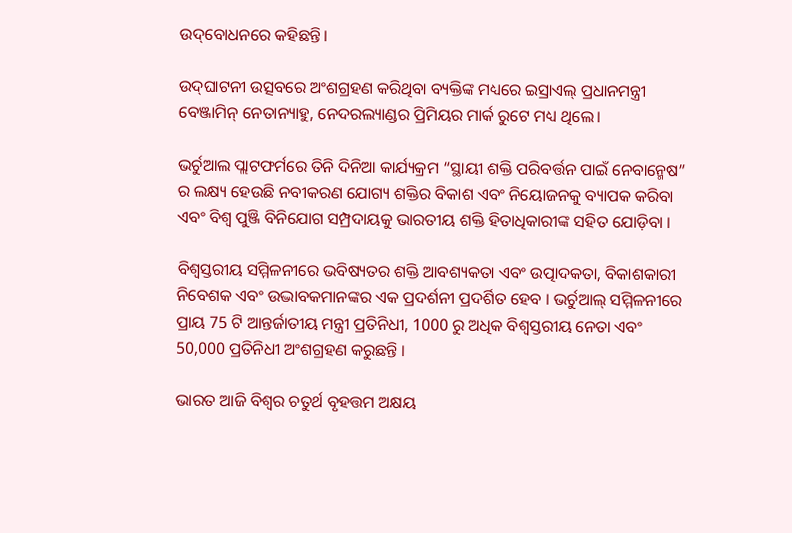ଉଦ୍‌ବୋଧନରେ କହିଛନ୍ତି।

ଉଦ୍‌ଘାଟନୀ ଉତ୍ସବରେ ଅଂଶଗ୍ରହଣ କରିଥିବା ବ୍ୟକ୍ତିଙ୍କ ମଧ୍ୟରେ ଇସ୍ରାଏଲ୍ ପ୍ରଧାନମନ୍ତ୍ରୀ ବେଞ୍ଜାମିନ୍ ନେତାନ୍ୟାହୁ, ନେଦରଲ୍ୟାଣ୍ଡର ପ୍ରିମିୟର ମାର୍କ ରୁଟେ ମଧ୍ୟ ଥିଲେ।

ଭର୍ଚୁଆଲ ପ୍ଲାଟଫର୍ମରେ ତିନି ଦିନିଆ କାର୍ଯ୍ୟକ୍ରମ “ସ୍ଥାୟୀ ଶକ୍ତି ପରିବର୍ତ୍ତନ ପାଇଁ ନ‌େ‌ବାନ୍ମେଷ” ର ଲକ୍ଷ୍ୟ ହେଉଛି ନବୀକରଣ ଯୋଗ୍ୟ ଶକ୍ତିର ବିକାଶ ଏବଂ ନିୟୋଜନକୁ ବ୍ୟାପକ କରିବା ଏବଂ ବିଶ୍ୱ ପୁଞ୍ଜି ବିନିଯୋଗ ସମ୍ପ୍ରଦାୟକୁ ଭାରତୀୟ ଶକ୍ତି ହିତାଧିକାରୀଙ୍କ ସହିତ ଯୋଡ଼ିବା ।

ବିଶ୍ୱସ୍ତରୀୟ ସମ୍ମିଳନୀରେ ଭବିଷ୍ୟତର ଶକ୍ତି ଆବଶ୍ୟକତା ଏବଂ ଉତ୍ପାଦକତା, ବିକାଶକାରୀ ନିବେଶକ ଏବଂ ଉଦ୍ଭାବକମାନଙ୍କର ଏକ ପ୍ରଦର୍ଶନୀ ପ୍ରଦର୍ଶିତ ହେବ । ଭର୍ଚୁଆଲ୍ ସମ୍ମିଳନୀରେ ପ୍ରାୟ 75 ଟି ଆନ୍ତର୍ଜାତୀୟ ମନ୍ତ୍ରୀ ପ୍ରତିନିଧୀ, 1000 ରୁ ଅଧିକ ବିଶ୍ବସ୍ତରୀୟ ନେତା ଏବଂ 50,000 ପ୍ରତିନିଧୀ ଅଂଶଗ୍ରହଣ କରୁଛନ୍ତି ।

ଭାରତ ଆଜି ବିଶ୍ବର ଚତୁର୍ଥ ବୃହତ୍ତମ ଅକ୍ଷୟ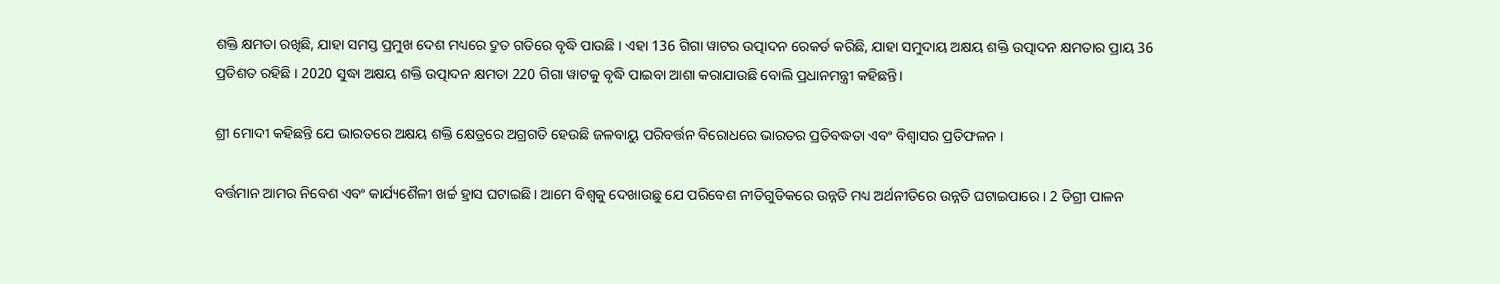ଶକ୍ତି କ୍ଷମତା ରଖିଛି, ଯାହା ସମସ୍ତ ପ୍ରମୁଖ ଦେଶ ମଧ୍ୟରେ ଦ୍ରୁତ ଗତିରେ ବୃଦ୍ଧି ପାଉଛି । ଏହା 136 ଗିଗା ୱାଟର ଉତ୍ପାଦନ ରେକର୍ଡ କରିଛି, ଯାହା ସମୁଦାୟ ଅକ୍ଷୟ ଶକ୍ତି ଉତ୍ପାଦନ କ୍ଷମତାର ପ୍ରାୟ 36 ପ୍ରତିଶତ ରହିଛି । 2020 ସୁଦ୍ଧା ଅକ୍ଷୟ ଶକ୍ତି ଉତ୍ପାଦନ କ୍ଷମତା 220 ଗିଗା ୱାଟକୁ ବୃଦ୍ଧି ପାଇବା ଆଶା କରାଯାଉଛି ବୋଲି ପ୍ରଧାନମନ୍ତ୍ରୀ କହିଛନ୍ତି।

ଶ୍ରୀ ମୋଦୀ କହିଛନ୍ତି ଯେ ଭାରତରେ ଅକ୍ଷୟ ଶକ୍ତି କ୍ଷେତ୍ରରେ ଅଗ୍ରଗତି ହେଉଛି ଜଳବାୟୁ ପରିବର୍ତ୍ତନ ବିରୋଧରେ ଭାରତର ପ୍ରତିବଦ୍ଧତା ଏବଂ ବିଶ୍ୱାସର ପ୍ରତିଫଳନ ।

ବର୍ତ୍ତମାନ ଆମର ନିବେଶ ଏବଂ କାର୍ଯ୍ୟଶୈଳୀ ଖର୍ଚ୍ଚ ହ୍ରାସ ଘଟାଇଛି । ଆମେ ବିଶ୍ବକୁ ଦେଖାଉଛୁ ଯେ ପରିବେଶ ନୀତିଗୁଡିକରେ ଉନ୍ନତି ମଧ୍ୟ ଅର୍ଥନୀତିରେ ଉନ୍ନତି ଘଟାଇପାରେ । 2 ଡିଗ୍ରୀ ପାଳନ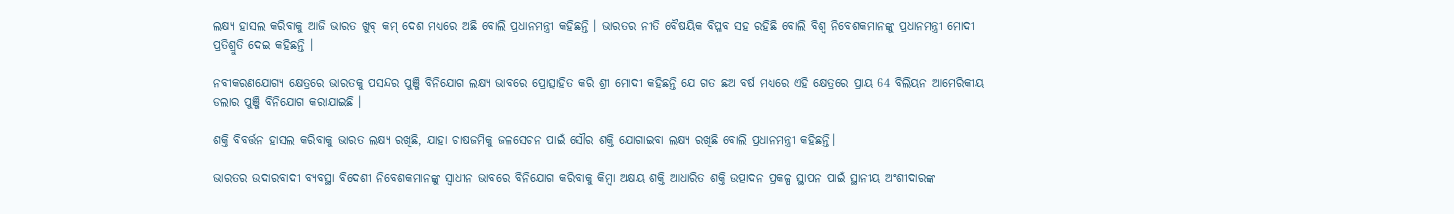ଲକ୍ଷ୍ୟ ହାସଲ କରିବାକୁ ଆଜି ଭାରତ ଖୁବ୍ କମ୍ ଦେଶ ମଧ୍ୟରେ ଅଛି ବୋଲି ପ୍ରଧାନମନ୍ତ୍ରୀ କହିଛନ୍ତି । ଭାରତର ନୀତି ବୈଷୟିକ ବିପ୍ଳବ ସହ ରହିଛି ବୋଲି ବିଶ୍ୱ ନିବେଶକମାନଙ୍କୁ ପ୍ରଧାନମନ୍ତ୍ରୀ ମୋଦୀ ପ୍ରତିଶ୍ରୁତି ଦେଇ କହିଛନ୍ତି ।

ନବୀକରଣଯୋଗ୍ୟ କ୍ଷେତ୍ରରେ ଭାରତକୁ ପସନ୍ଦର ପୁଞ୍ଜି ବିନିଯୋଗ ଲକ୍ଷ୍ୟ ଭାବରେ ପ୍ରୋତ୍ସାହିତ କରି ଶ୍ରୀ ମୋଦୀ କହିଛନ୍ତି ଯେ ଗତ ଛଅ ବର୍ଷ ମଧ୍ୟରେ ଏହି କ୍ଷେତ୍ରରେ ପ୍ରାୟ 64 ବିଲିୟନ ଆମେରିକୀୟ ଡଲାର ପୁଞ୍ଜି ବିନିଯୋଗ କରାଯାଇଛି ।

ଶକ୍ତି ବିବର୍ତ୍ତନ ହାସଲ କରିବାକୁ ଭାରତ ଲକ୍ଷ୍ୟ ରଖିଛି, ଯାହା ଚାଷଜମିକୁ ଜଳସେଚନ ପାଇଁ ସୌର ଶକ୍ତି ଯୋଗାଇବା ଲକ୍ଷ୍ୟ ରଖିଛି ବୋଲି ପ୍ରଧାନମନ୍ତ୍ରୀ କହିଛନ୍ତି।

ଭାରତର ଉଦାରବାଦୀ ବ୍ୟବସ୍ଥା ବିଦେଶୀ ନିବେଶକମାନଙ୍କୁ ସ୍ବାଧୀନ ଭାବରେ ବିନିଯୋଗ କରିବାକୁ କିମ୍ବା ଅକ୍ଷୟ ଶକ୍ତି ଆଧାରିତ ଶକ୍ତି ଉତ୍ପାଦନ ପ୍ରକଳ୍ପ ସ୍ଥାପନ ପାଇଁ ସ୍ଥାନୀୟ ଅଂଶୀଦାରଙ୍କ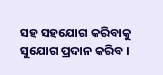ସହ ସହଯୋଗ କରିବାକୁ ସୁଯୋଗ ପ୍ରଦାନ କରିବ ।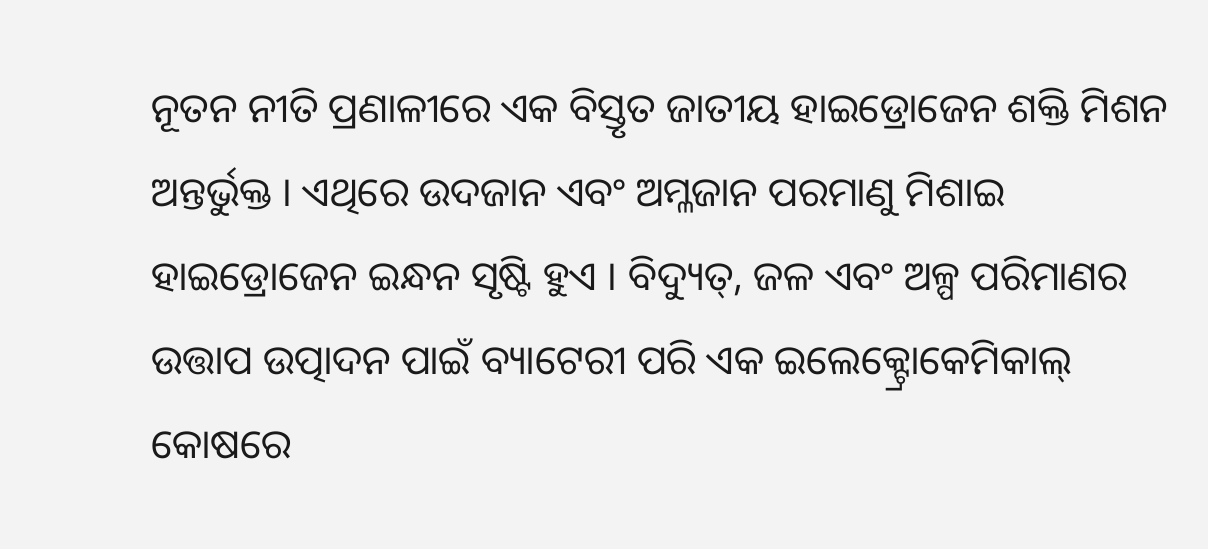ନୂତନ ନୀତି ପ୍ରଣାଳୀରେ ଏକ ବିସ୍ତୃତ ଜାତୀୟ ହାଇଡ୍ରୋଜେନ ଶକ୍ତି ମିଶନ ଅନ୍ତର୍ଭୁକ୍ତ । ଏଥିରେ ଉଦଜାନ ଏବଂ ଅମ୍ଳଜାନ ପରମାଣୁ ମିଶାଇ ହାଇଡ୍ରୋଜେନ ଇନ୍ଧନ ସୃଷ୍ଟି ହୁଏ । ବିଦ୍ୟୁତ୍, ଜଳ ଏବଂ ଅଳ୍ପ ପରିମାଣର ଉତ୍ତାପ ଉତ୍ପାଦନ ପାଇଁ ବ୍ୟାଟେରୀ ପରି ଏକ ଇଲେକ୍ଟ୍ରୋକେମିକାଲ୍ କୋଷରେ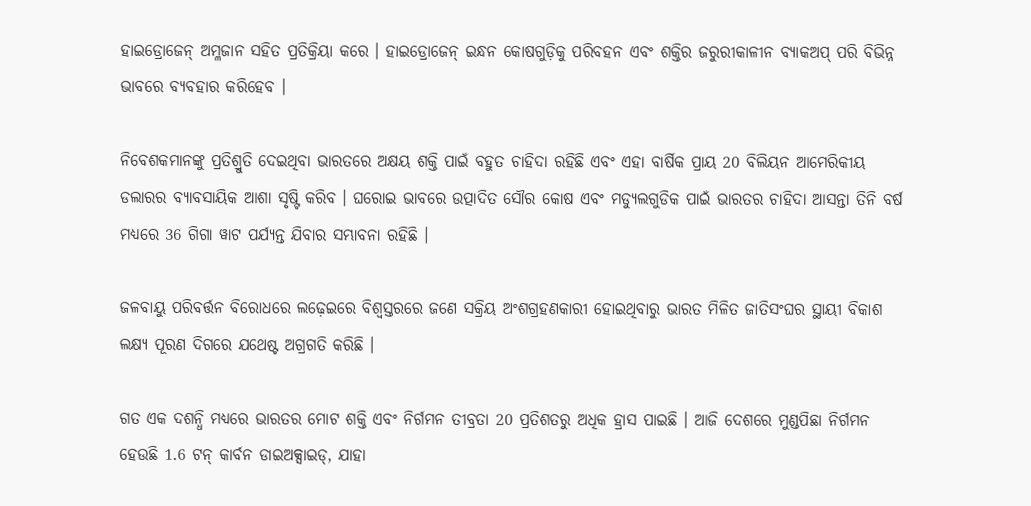ହାଇଡ୍ରୋଜେନ୍ ଅମ୍ଳଜାନ ସହିତ ପ୍ରତିକ୍ରିୟା କରେ । ହାଇଡ୍ରୋଜେନ୍ ଇନ୍ଧନ କୋଷଗୁଡ଼ିକୁ ପରିବହନ ଏବଂ ଶକ୍ତିର ଜରୁରୀକାଳୀନ ବ୍ୟାକଅପ୍ ପରି ବିଭିନ୍ନ ଭାବରେ ବ୍ୟବହାର କରିହେବ ।

ନିବେଶକମାନଙ୍କୁ ପ୍ରତିଶ୍ରୁତି ଦେଇଥିବା ଭାରତରେ ଅକ୍ଷୟ ଶକ୍ତି ପାଇଁ ବହୁତ ଚାହିଦା ରହିଛି ଏବଂ ଏହା ବାର୍ଷିକ ପ୍ରାୟ 20 ବିଲିୟନ ଆମେରିକୀୟ ଡଲାରର ବ୍ୟାବସାୟିକ ଆଶା ସୃଷ୍ଟି କରିବ । ଘରୋଇ ଭାବରେ ଉତ୍ପାଦିତ ସୌର କୋଷ ଏବଂ ମଡ୍ୟୁଲଗୁଡିକ ପାଇଁ ଭାରତର ଚାହିଦା ଆସନ୍ତା ତିନି ବର୍ଷ ମଧ୍ୟରେ 36 ଗିଗା ୱାଟ ପର୍ଯ୍ୟନ୍ତ ଯିବାର ସମ୍ଭାବନା ରହିଛି ।

ଜଳବାୟୁ ପରିବର୍ତ୍ତନ ବିରୋଧରେ ଲଢ଼େଇରେ ବିଶ୍ବସ୍ତରରେ ଜଣେ ସକ୍ରିୟ ଅଂଶଗ୍ରହଣକାରୀ ହୋଇଥିବାରୁ ଭାରତ ମିଳିତ ଜାତିସଂଘର ସ୍ଥାୟୀ ବିକାଶ ଲକ୍ଷ୍ୟ ପୂରଣ ଦିଗରେ ଯଥେଷ୍ଟ ଅଗ୍ରଗତି କରିଛି ।

ଗତ ଏକ ଦଶନ୍ଧି ମଧ୍ୟରେ ଭାରତର ମୋଟ ଶକ୍ତି ଏବଂ ନିର୍ଗମନ ତୀବ୍ରତା 20 ପ୍ରତିଶତରୁ ଅଧିକ ହ୍ରାସ ପାଇଛି । ଆଜି ଦେଶରେ ମୁଣ୍ଡପିଛା ନିର୍ଗମନ ହେଉଛି 1.6 ଟନ୍ କାର୍ବନ ଡାଇଅକ୍ସାଇଡ୍, ଯାହା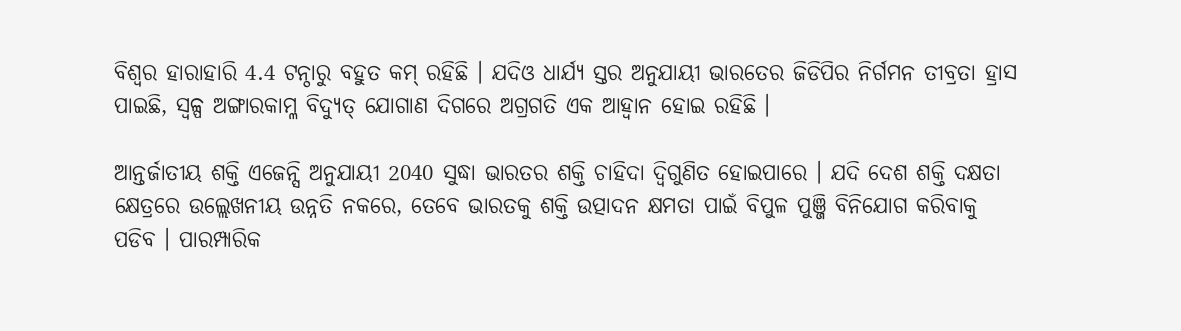ବିଶ୍ବର ହାରାହାରି 4.4 ଟନ୍ଠାରୁ ବହୁତ କମ୍ ରହିଛି । ଯଦିଓ ଧାର୍ଯ୍ୟ ସ୍ତର ଅନୁଯାୟୀ ଭାରତ‌େ‌ର ଜିଡିପିର ନିର୍ଗମନ ତୀବ୍ରତା ହ୍ରାସ ପାଇଛି, ସ୍ୱଳ୍ପ ଅଙ୍ଗାରକାମ୍ଳ ବିଦ୍ୟୁତ୍ ଯୋଗାଣ ଦିଗରେ ଅଗ୍ରଗତି ଏକ ଆହ୍ବାନ ହୋଇ ରହିଛି ।

ଆନ୍ତର୍ଜାତୀୟ ଶକ୍ତି ଏଜେନ୍ସି ଅନୁଯାୟୀ 2040 ସୁଦ୍ଧା ଭାରତର ଶକ୍ତି ଚାହିଦା ଦ୍ୱିଗୁଣିତ ହୋଇପାରେ । ଯଦି ଦେଶ ଶକ୍ତି ଦକ୍ଷତା କ୍ଷେତ୍ରରେ ଉଲ୍ଲେଖନୀୟ ଉନ୍ନତି ନକରେ, ତେବେ ଭାରତକୁ ଶକ୍ତି ଉତ୍ପାଦନ କ୍ଷମତା ପାଇଁ ବିପୁଳ ପୁଞ୍ଜି ବିନିଯୋଗ କରିବାକୁ ପଡିବ । ପାରମ୍ପାରିକ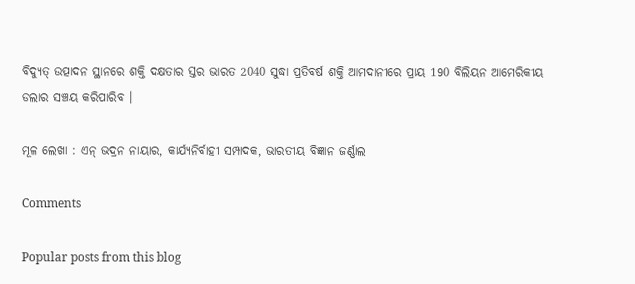ବିଦ୍ୟୁତ୍ ଉତ୍ପାଦନ ସ୍ଥାନରେ ଶକ୍ତି ଦକ୍ଷତାର ସ୍ତର ଭାରତ 2040 ସୁଦ୍ଧା ପ୍ରତିବର୍ଷ ଶକ୍ତି ଆମଦାନୀରେ ପ୍ରାୟ 190 ବିଲିୟନ ଆମେରିକୀୟ ଡଲାର ସଞ୍ଚୟ କରିପାରିବ ।

ମୂଳ ଲେଖା : ଏନ୍‌ ଭଦ୍ରନ ନାୟାର, କାର୍ଯ୍ୟନିର୍ବାହୀ ସମ୍ପାଦକ, ଭାରତୀୟ ବିଜ୍ଞାନ ଜର୍ଣ୍ଣାଲ

Comments

Popular posts from this blog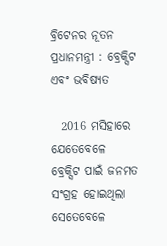ବ୍ରିଟେନର ନୂତନ ପ୍ରଧାନମନ୍ତ୍ରୀ : ବ୍ରେକ୍ସିଟ ଏବଂ ଭବିଷ୍ୟତ

  2016 ମସିହାରେ ଯେତେବେଳେ ବ୍ରେକ୍ସିଟ ପାଇଁ ଜନମତ ସଂଗ୍ରହ ହୋଇଥିଲା ସେତେବେଳେ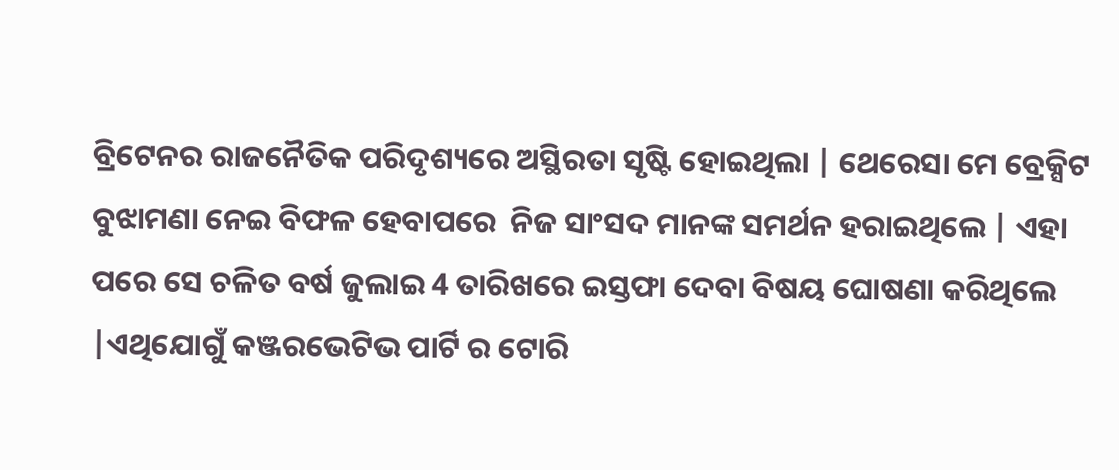ବ୍ରିଟେନର ରାଜନୈତିକ ପରିଦୃଶ୍ୟରେ ଅସ୍ଥିରତା ସୃଷ୍ଟି ହୋଇଥିଲା | ଥେରେସା ମେ ବ୍ରେକ୍ସିଟ ବୁଝାମଣା ନେଇ ବିଫଳ ହେବାପରେ  ନିଜ ସାଂସଦ ମାନଙ୍କ ସମର୍ଥନ ହରାଇଥିଲେ | ଏହା ପରେ ସେ ଚଳିତ ବର୍ଷ ଜୁଲାଇ 4 ତାରିଖରେ ଇସ୍ତଫା ଦେବା ବିଷୟ ଘୋଷଣା କରିଥିଲେ |ଏଥିଯୋଗୁଁ କଞ୍ଜରଭେଟିଭ ପାର୍ଟି ର ଟୋରି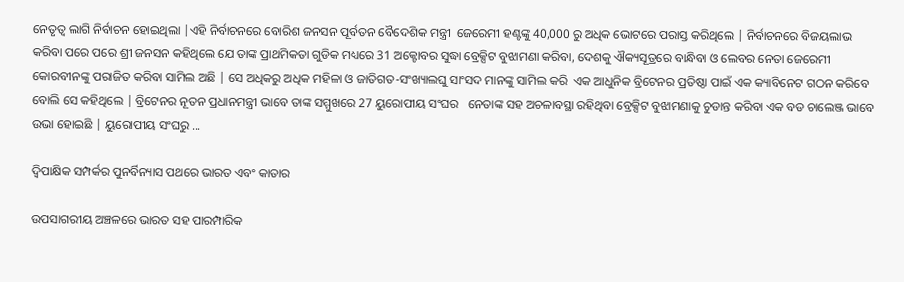ନେତୃତ୍ବ ଲାଗି ନିର୍ବାଚନ ହୋଇଥିଲା |ଏହି ନିର୍ବାଚନରେ ବୋରିଶ ଜନସନ ପୂର୍ବତନ ବୈଦେଶିକ ମନ୍ତ୍ରୀ  ଜେରେମୀ ହଣ୍ଟଙ୍କୁ 40,000 ରୁ ଅଧିକ ଭୋଟରେ ପରାସ୍ତ କରିଥିଲେ | ନିର୍ବାଚନରେ ବିଜୟଲାଭ କରିବା ପରେ ପରେ ଶ୍ରୀ ଜନସନ କହିଥିଲେ ଯେ ତାଙ୍କ ପ୍ରାଥମିକତା ଗୁଡିକ ମଧ୍ୟରେ 31 ଅକ୍ଟୋବର ସୁଦ୍ଧା ବ୍ରେକ୍ସିଟ ବୁଝାମଣା କରିବା, ଦେଶକୁ ଐକ୍ୟସୂତ୍ରରେ ବାନ୍ଧିବା ଓ ଲେବର ନେତା ଜେରେମୀ କୋରବୀନଙ୍କୁ ପରାଜିତ କରିବା ସାମିଲ ଅଛି | ସେ ଅଧିକରୁ ଅଧିକ ମହିଳା ଓ ଜାତିଗତ-ସଂଖ୍ୟାଲଘୁ ସାଂସଦ ମାନଙ୍କୁ ସାମିଲ କରି  ଏକ ଆଧୁନିକ ବ୍ରିଟେନର ପ୍ରତିଷ୍ଠା ପାଇଁ ଏକ କ୍ୟାବିନେଟ ଗଠନ କରିବେ ବୋଲି ସେ କହିଥିଲେ | ବ୍ରିଟେନର ନୂତନ ପ୍ରଧାନମନ୍ତ୍ରୀ ଭାବେ ତାଙ୍କ ସମ୍ମୁଖରେ 27 ୟୁରୋପୀୟ ସଂଘର   ନେତାଙ୍କ ସହ ଅଚଳାବସ୍ଥା ରହିଥିବା ବ୍ରେକ୍ସିଟ ବୁଝାମଣାକୁ ଚୁଡାନ୍ତ କରିବା ଏକ ବଡ ଚାଲେଞ୍ଜ ଭାବେ ଉଭା ହୋଇଛି | ୟୁରୋପୀୟ ସଂଘରୁ ...

ଦ୍ୱିପାକ୍ଷିକ ସମ୍ପର୍କର ପୁନର୍ବିନ୍ୟାସ ପଥରେ ଭାରତ ଏବଂ କାତାର

ଉପସାଗରୀୟ ଅଞ୍ଚଳରେ ଭାରତ ସହ ପାରମ୍ପାରିକ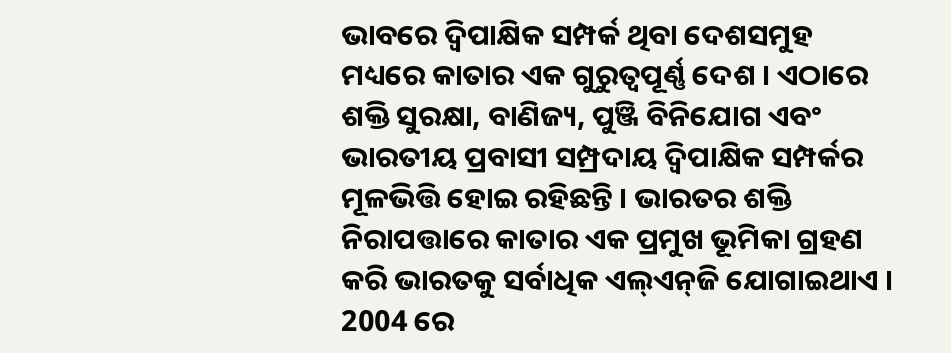ଭାବରେ ଦ୍ୱିପାକ୍ଷିକ ସମ୍ପର୍କ ଥିବା ଦେଶସମୁହ ମଧ୍ୟରେ କାତାର ଏକ ଗୁରୁତ୍ୱପୂର୍ଣ୍ଣ ଦେଶ । ଏଠାରେ ଶକ୍ତି ସୁରକ୍ଷା, ବାଣିଜ୍ୟ, ପୁଞ୍ଜି ବିନିଯୋଗ ଏବଂ ଭାରତୀୟ ପ୍ରବାସୀ ସମ୍ପ୍ରଦାୟ ଦ୍ୱିପାକ୍ଷିକ ସମ୍ପର୍କର ମୂଳଭିତ୍ତି ହୋଇ ରହିଛନ୍ତି । ଭାରତର ଶକ୍ତି ନିରାପତ୍ତାରେ କାତାର ଏକ ପ୍ରମୁଖ ଭୂମିକା ଗ୍ରହଣ କରି ଭାରତକୁ ସର୍ବାଧିକ ଏଲ୍‌ଏନ୍‌ଜି ଯୋଗାଇଥାଏ । 2004 ରେ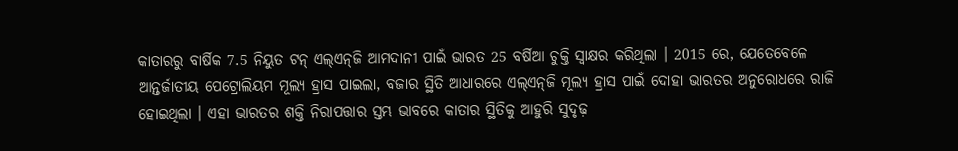କାତାରରୁ ବାର୍ଷିକ 7.5 ନିୟୁତ ଟନ୍ ଏଲ୍‌ଏନ୍‌ଜି ଆମଦାନୀ ପାଇଁ ଭାରତ 25 ବର୍ଷିଆ ଚୁକ୍ତି ସ୍ୱାକ୍ଷର କରିଥିଲା । 2015 ରେ, ଯେତେବେଳେ ଆନ୍ତର୍ଜାତୀୟ ପେଟ୍ରୋଲିୟମ ମୂଲ୍ୟ ହ୍ରାସ ପାଇଲା, ବଜାର ସ୍ଥିତି ଆଧାରରେ ଏଲ୍‌ଏନ୍‌ଜି ମୂଲ୍ୟ ହ୍ରାସ ପାଇଁ ଦୋହା ଭାରତର ଅନୁରୋଧରେ ରାଜି ହୋଇଥିଲା । ଏହା ଭାରତର ଶକ୍ତି ନିରାପତ୍ତାର ସ୍ତମ୍ଭ ଭାବରେ କାତାର ସ୍ଥିତିକୁ ଆହୁରି ସୁଦୃଢ଼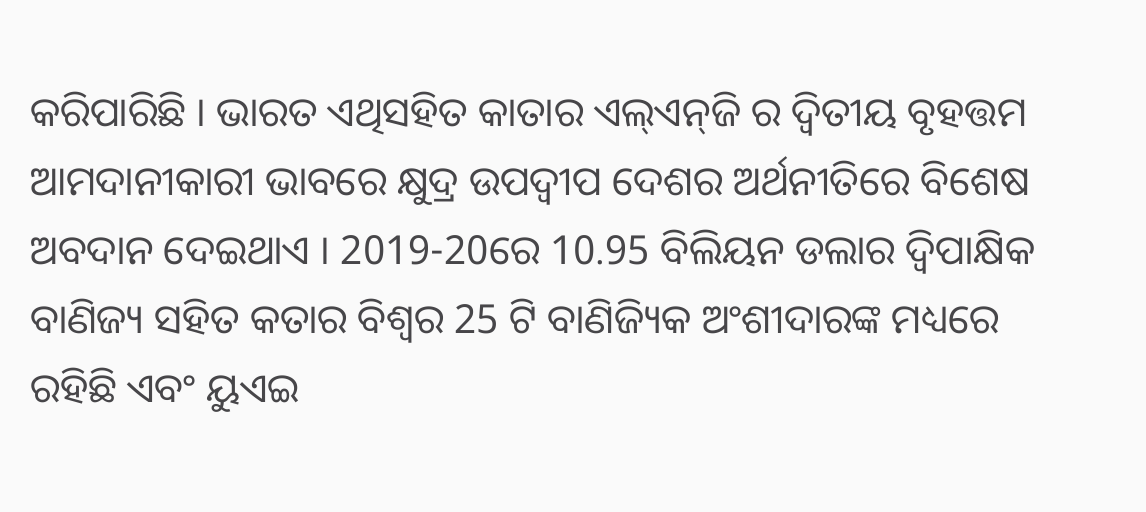କରିପାରିଛି । ଭାରତ ଏଥିସହିତ କାତାର ଏଲ୍‌ଏନ୍‌ଜି ର ଦ୍ୱିତୀୟ ବୃହତ୍ତମ ଆମଦାନୀକାରୀ ଭାବରେ କ୍ଷୁଦ୍ର ଉପଦ୍ୱୀପ ଦେଶର ଅର୍ଥନୀତିରେ ବିଶେଷ ଅବଦାନ ଦେଇଥାଏ । 2019-20ରେ 10.95 ବିଲିୟନ ଡଲାର ଦ୍ୱିପାକ୍ଷିକ ବାଣିଜ୍ୟ ସହିତ କତାର ବିଶ୍ୱର 25 ଟି ବାଣିଜ୍ୟିକ ଅଂଶୀଦାରଙ୍କ ମଧ୍ୟରେ ରହିଛି ଏବଂ ୟୁଏଇ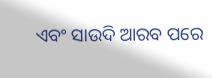ଏବଂ ସାଉଦି ଆରବ ପରେ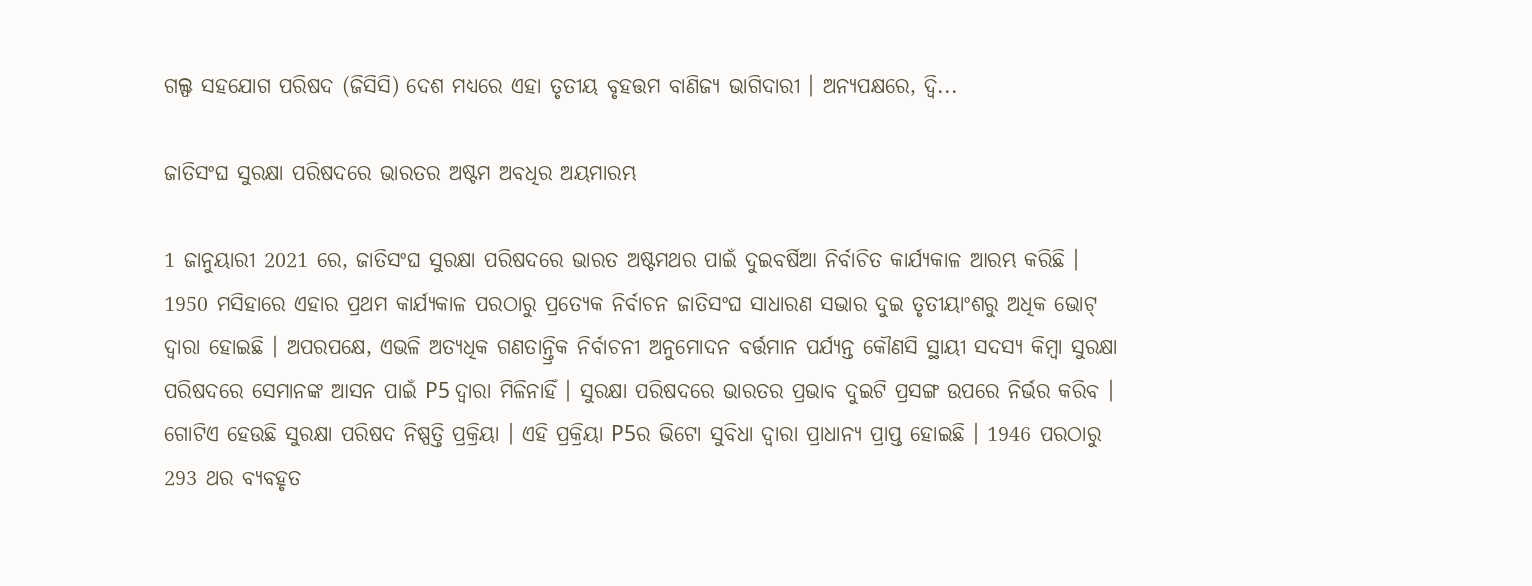ଗଲ୍ଫ ସହଯୋଗ ପରିଷଦ (ଜିସିସି) ଦେଶ ମଧ୍ୟରେ ଏହା ତୃତୀୟ ବୃହତ୍ତମ ବାଣିଜ୍ୟ ଭାଗିଦାରୀ । ଅନ୍ୟପକ୍ଷରେ, ଦ୍ୱି...

ଜାତିସଂଘ ସୁରକ୍ଷା ପରିଷଦରେ ଭାରତର ଅଷ୍ଟମ ଅବଧିର ଅୟମାରମ୍ଭ

1 ଜାନୁୟାରୀ 2021 ରେ, ଜାତିସଂଘ ସୁରକ୍ଷା ପରିଷଦରେ ଭାରତ ଅଷ୍ଟମଥର ପାଇଁ ଦୁଇବର୍ଷିଆ ନିର୍ବାଚିତ କାର୍ଯ୍ୟକାଳ ଆରମ୍ଭ କରିଛି । 1950 ମସିହାରେ ଏହାର ପ୍ରଥମ କାର୍ଯ୍ୟକାଳ ପରଠାରୁ ପ୍ରତ୍ୟେକ ନିର୍ବାଚନ ଜାତିସଂଘ ସାଧାରଣ ସଭାର ଦୁଇ ତୃତୀୟାଂଶରୁ ଅଧିକ ଭୋଟ୍ ଦ୍ବାରା ହୋଇଛି । ଅପରପକ୍ଷେ, ଏଭଳି ଅତ୍ୟଧିକ ଗଣତାନ୍ତ୍ରିକ ନିର୍ବାଚନୀ ଅନୁମୋଦନ ବର୍ତ୍ତମାନ ପର୍ଯ୍ୟନ୍ତ କୌଣସି ସ୍ଥାୟୀ ସଦସ୍ୟ କିମ୍ବା ସୁରକ୍ଷା ପରିଷଦରେ ସେମାନଙ୍କ ଆସନ ପାଇଁ P5 ଦ୍ୱାରା ମିଳିନାହିଁ । ସୁରକ୍ଷା ପରିଷଦରେ ଭାରତର ପ୍ରଭାବ ଦୁଇଟି ପ୍ରସଙ୍ଗ ଉପରେ ନିର୍ଭର କରିବ । ଗୋଟିଏ ହେଉଛି ସୁରକ୍ଷା ପରିଷଦ ନିଷ୍ପତ୍ତି ପ୍ରକ୍ରିୟା । ଏହି ପ୍ରକ୍ରିୟା P5ର ଭିଟୋ ସୁବିଧା ଦ୍ୱାରା ପ୍ରାଧାନ୍ୟ ପ୍ରାପ୍ତ ହୋଇଛି । 1946 ପରଠାରୁ 293 ଥର ବ୍ୟବହୃତ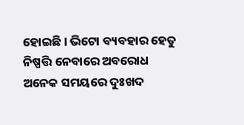ହୋଇଛି । ଭିଟୋ ବ୍ୟବହାର ହେତୁ ନିଷ୍ପତ୍ତି ନେବାରେ ଅବରୋଧ ଅନେକ ସମୟରେ ଦୁଃଖଦ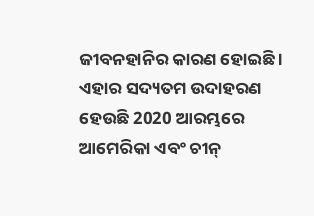ଜୀବନହାନିର କାରଣ ହୋଇଛି । ଏହାର ସଦ୍ୟତମ ଉଦାହରଣ ହେଉଛି 2020 ଆରମ୍ଭରେ ଆମେରିକା ଏବଂ ଚୀନ୍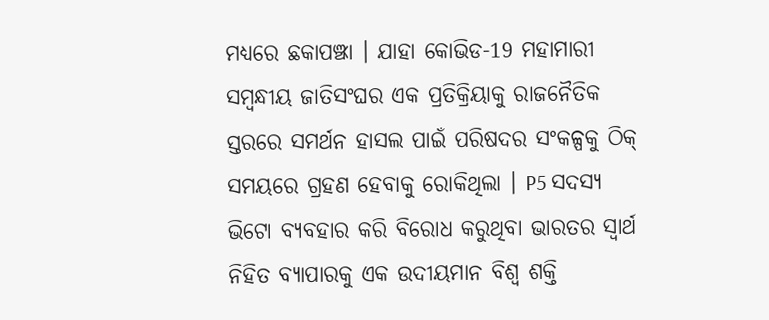ମଧ୍ୟରେ ଛକାପଞ୍ଝା । ଯାହା କୋଭିଡ-19 ମହାମାରୀ ସମ୍ବନ୍ଧୀୟ ଜାତିସଂଘର ଏକ ପ୍ରତିକ୍ରିୟାକୁ ରାଜନୈତିକ ସ୍ତରରେ ସମର୍ଥନ ହାସଲ ପାଇଁ ପରିଷଦର ସଂକଳ୍ପକୁ ଠିକ୍ ସମୟରେ ଗ୍ରହଣ ହେବାକୁ ରୋକିଥିଲା । P5 ସଦସ୍ୟ ଭିଟୋ ବ୍ୟବହାର କରି ବିରୋଧ କରୁଥିବା ଭାରତର ସ୍ବାର୍ଥ ନିହିତ ବ୍ୟାପାରକୁ ଏକ ଉଦୀୟମାନ ବିଶ୍ୱ ଶକ୍ତି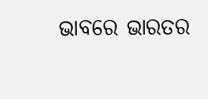ଭାବରେ ଭାରତର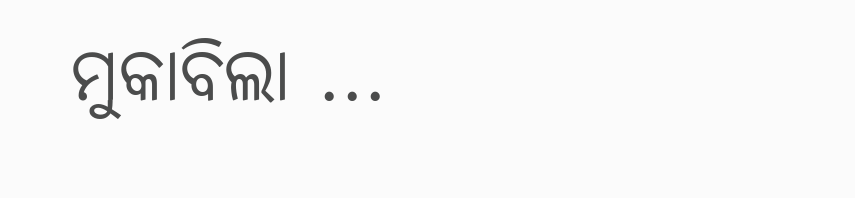ମୁକାବିଲା ...